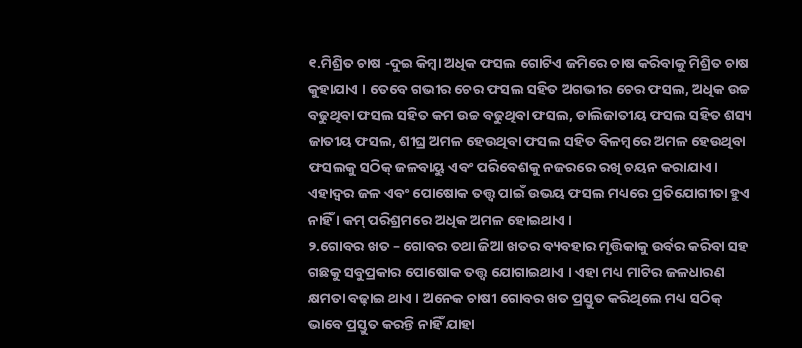୧.ମିଶ୍ରିତ ଚାଷ -ଦୁଇ କିମ୍ବା ଅଧିକ ଫସଲ ଗୋଟିଏ ଜମିରେ ଚାଷ କରିବାକୁ ମିଶ୍ରିତ ଚାଷ କୁହାଯାଏ । ତେବେ ଗଭୀର ଚେର ଫସଲ ସହିତ ଅଗଭୀର ଚେର ଫସଲ, ଅଧିକ ଉଚ୍ଚ ବଢୁଥିବା ଫସଲ ସହିତ କମ ଉଚ୍ଚ ବଢୁଥିବା ଫସଲ, ଡାଲିଜାତୀୟ ଫସଲ ସହିତ ଶସ୍ୟ ଜାତୀୟ ଫସଲ, ଶୀଘ୍ର ଅମଳ ହେଉଥିବା ଫସଲ ସହିତ ବିଳମ୍ବରେ ଅମଳ ହେଉଥିବା ଫସଲକୁ ସଠିକ୍ ଜଳବାୟୁ ଏବଂ ପରିବେଶକୁ ନଜରରେ ରଖି ଚୟନ କରାଯାଏ। ଏହାଦ୍ୱର ଜଳ ଏବଂ ପୋଷୋକ ତତ୍ତ୍ଵ ପାଇଁ ଉଭୟ ଫସଲ ମଧ୍ୟରେ ପ୍ରତିଯୋଗୀତା ହୁଏ ନାହିଁ । କମ୍ ପରିଶ୍ରମରେ ଅଧିକ ଅମଳ ହୋଇଥାଏ ।
୨.ଗୋବର ଖତ – ଗୋବର ତଥା ଜିଆ ଖତର ବ୍ୟବହାର ମୃତ୍ତିକାକୁ ଉର୍ବର କରିବା ସହ ଗଛକୁ ସବୁପ୍ରକାର ପୋଷୋକ ତତ୍ତ୍ଵ ଯୋଗାଇଥାଏ । ଏହା ମଧ୍ୟ ମାଟିର ଜଳଧାରଣ କ୍ଷମତା ବଢ଼ାଇ ଥାଏ । ଅନେକ ଚାଷୀ ଗୋବର ଖତ ପ୍ରସ୍ତୁତ କରିଥିଲେ ମଧ୍ୟ ସଠିକ୍ ଭାବେ ପ୍ରସ୍ତୁତ କରନ୍ତି ନାହିଁ ଯାହା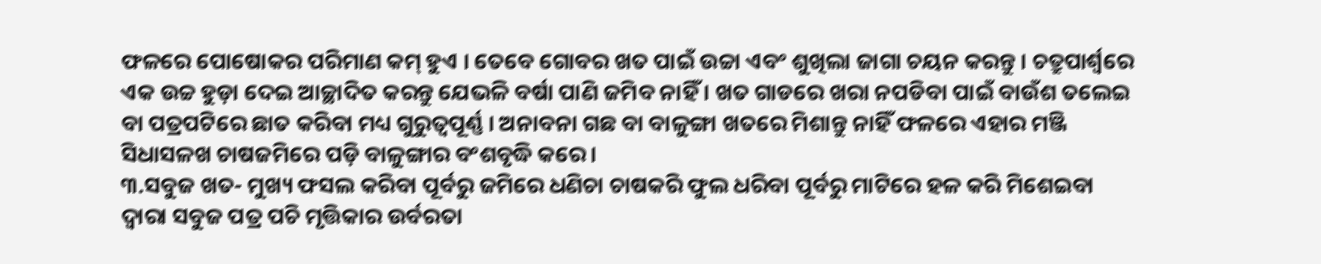ଫଳରେ ପୋଷୋକର ପରିମାଣ କମ୍ ହୁଏ । ତେବେ ଗୋବର ଖତ ପାଇଁ ଉଚ୍ଚା ଏବଂ ଶୁଖିଲା ଜାଗା ଚୟନ କରନ୍ତୁ । ଚତ୍ରୁପାର୍ଶ୍ଵରେ ଏକ ଉଚ୍ଚ ହୁଡ଼ା ଦେଇ ଆଚ୍ଛାଦିତ କରନ୍ତୁ ଯେଭଳି ବର୍ଷା ପାଣି ଜମିବ ନାହିଁ । ଖତ ଗାଡରେ ଖରା ନପଡିବା ପାଇଁ ବାଉଁଶ ତଲେଇ ବା ପତ୍ରପଟିରେ ଛାତ କରିବା ମଧ୍ୟ ଗୁରୁତ୍ୱପୂର୍ଣ୍ଣ । ଅନାବନା ଗଛ ବା ବାଳୁଙ୍ଗା ଖତରେ ମିଶାନ୍ତୁ ନାହିଁ ଫଳରେ ଏହାର ମଞ୍ଜି ସିଧାସଳଖ ଚାଷଜମିରେ ପଡ଼ି ବାଳୁଙ୍ଗାର ବଂଶବୃଦ୍ଧି କରେ ।
୩.ସବୁଜ ଖତ- ମୁଖ୍ୟ ଫସଲ କରିବା ପୂର୍ବରୁ ଜମିରେ ଧଣିଚା ଚାଷକରି ଫୁଲ ଧରିବା ପୂର୍ବରୁ ମାଟିରେ ହଳ କରି ମିଶେଇବା ଦ୍ଵାରା ସବୁଜ ପତ୍ର ପଚି ମୃତ୍ତିକାର ଉର୍ବରତା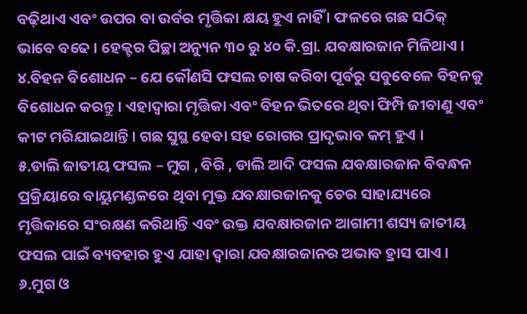ବଢ଼ିଥାଏ ଏବଂ ଉପର ବା ଉର୍ବର ମୃତ୍ତିକା କ୍ଷୟ ହୁଏ ନାହିଁ । ଫଳରେ ଗଛ ସଠିକ୍ ଭାବେ ବଢେ । ହେକ୍ଟର ପିଚ୍ଛା ଅନ୍ୟୁନ ୩୦ ରୁ ୪୦ କି.ଗ୍ରା. ଯବକ୍ଷାରଜାନ ମିଳିଥାଏ ।
୪.ବିହନ ବିଶୋଧନ – ଯେ କୌଣସି ଫସଲ ଚାଷ କରିବା ପୂର୍ବରୁ ସବୁବେଳେ ବିହନକୁ ବିଶୋଧନ କରନ୍ତୁ। ଏହାଦ୍ବାରା ମୃତ୍ତିକା ଏବଂ ବିହନ ଭିତରେ ଥିବା ଫିମ୍ପି ଜୀବାଣୁ ଏବଂ କୀଟ ମରିଯାଇଥାନ୍ତି । ଗଛ ସୁସ୍ଥ ହେବା ସହ ରୋଗର ପ୍ରାଦୃଭାବ କମ୍ ହୁଏ ।
୫.ଡାଲି ଜାତୀୟ ଫସଲ – ମୁଗ , ବିରି , ଡାଲି ଆଦି ଫସଲ ଯବକ୍ଷାରଜାନ ବିବନ୍ଧନ ପ୍ରକ୍ରିୟାରେ ବାୟୁମଣ୍ଡଳରେ ଥିବା ମୁକ୍ତ ଯବକ୍ଷାରଜାନକୁ ଚେର ସାହାଯ୍ୟରେ ମୃତ୍ତିକାରେ ସଂରକ୍ଷଣ କରିଥାନ୍ତି ଏବଂ ଉକ୍ତ ଯବକ୍ଷାରଜାନ ଆଗାମୀ ଶସ୍ୟ ଜାତୀୟ ଫସଲ ପାଇଁ ବ୍ୟବହାର ହୁଏ ଯାହା ଦ୍ୱାରା ଯବକ୍ଷାରଜାନର ଅଭାବ ହ୍ରାସ ପାଏ ।
୬.ମୁଗ ଓ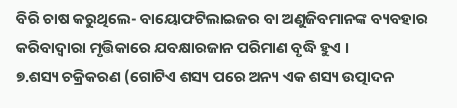ବିରି ଚାଷ କରୁଥିଲେ- ବାୟୋଫଟିଲାଇଜର ବା ଅଣୁଜିବମାନଙ୍କ ବ୍ୟବହାର କରିବାଦ୍ୱାରା ମୃତ୍ତିକାରେ ଯବକ୍ଷାରଜାନ ପରିମାଣ ବୃଦ୍ଧି ହୁଏ ।
୭.ଶସ୍ୟ ଚକ୍ରିକରଣ (ଗୋଟିଏ ଶସ୍ୟ ପରେ ଅନ୍ୟ ଏକ ଶସ୍ୟ ଉତ୍ପାଦନ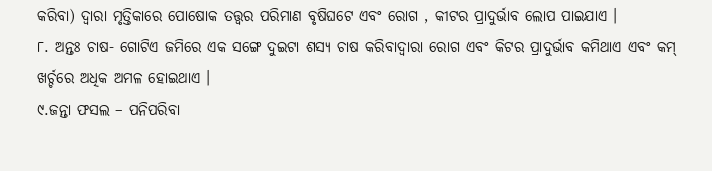କରିବା) ଦ୍ୱାରା ମୃତ୍ତିକାରେ ପୋଷୋକ ତତ୍ତ୍ଵର ପରିମାଣ ବୃଷିଘଟେ ଏବଂ ରୋଗ , କୀଟର ପ୍ରାଦୁର୍ଭାବ ଲୋପ ପାଇଯାଏ ।
୮. ଅନ୍ତଃ ଚାଷ- ଗୋଟିଏ ଜମିରେ ଏକ ସଙ୍ଗେ ଦୁଇଟା ଶସ୍ୟ ଚାଷ କରିବାଦ୍ୱାରା ରୋଗ ଏବଂ କିଟର ପ୍ରାଦୁର୍ଭାବ କମିଥାଏ ଏବଂ କମ୍ ଖର୍ଚ୍ଚରେ ଅଧିକ ଅମଳ ହୋଇଥାଏ ।
୯.ଜନ୍ତା ଫସଲ – ପନିପରିବା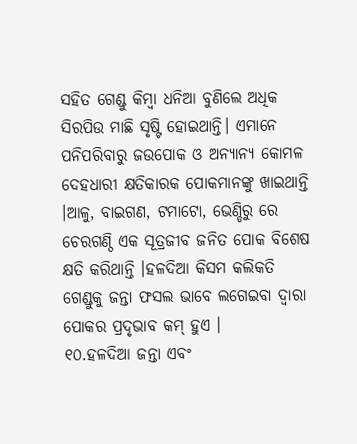ସହିତ ଗେଣ୍ଡୁ କିମ୍ବା ଧନିଆ ବୁଣିଲେ ଅଧିକ ସିରପିଉ ମାଛି ସୃଷ୍ଟି ହୋଇଥାନ୍ତି। ଏମାନେ ପନିପରିବାରୁ ଜଉପୋକ ଓ ଅନ୍ୟାନ୍ୟ କୋମଳ ଦେହଧାରୀ କ୍ଷତିକାରକ ପୋକମାନଙ୍କୁ ଖାଇଥାନ୍ତି ।ଆଳୁ, ବାଇଗଣ, ଟମାଟୋ, ଭେଣ୍ଡିରୁ ରେ ଚେରଗଣ୍ଠି ଏକ ସୂତ୍ରଜୀବ ଜନିତ ପୋକ ବିଶେଷ କ୍ଷତି କରିଥାନ୍ତି ।ହଳଦିଆ କିସମ କଲିକତି ଗେଣ୍ଡୁକୁ ଜନ୍ତା ଫସଲ ଭାବେ ଲଗେଇବା ଦ୍ଵାରା ପୋକର ପ୍ରଦୃଭାବ କମ୍ ହୁଏ ।
୧୦.ହଳଦିଆ ଜନ୍ତା ଏବଂ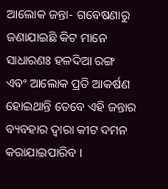ଆଲୋକ ଜନ୍ତା- ଗବେଷଣାରୁ ଜଣାଯାଇଛି କିଟ ମାନେ ସାଧାରଣଃ ହଳଦିଆ ରଙ୍ଗ ଏବଂ ଆଲୋକ ପ୍ରତି ଆକର୍ଷଣ ହୋଇଥାନ୍ତି ତେବେ ଏହି ଜନ୍ତାର ବ୍ୟବହାର ଦ୍ଵାରା କୀଟ ଦମନ କରାଯାଇପାରିବ ।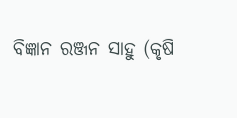ବିଜ୍ଞାନ ରଞ୍ଜନ ସାହୁ (କୃଷି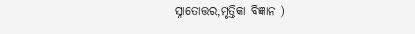ସ୍ନାତୋତ୍ତର,ମୃତ୍ତିକା ବିଜ୍ଞାନ )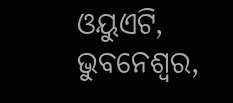ଓୟୁଏଟି, ଭୁବନେଶ୍ଵର,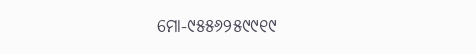ମୋ-୯୫୫୬୨୫୯୯୧୯